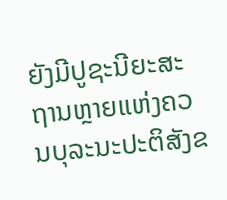ຍັງມີປູຊະນີຍະສະຖານຫຼາຍແຫ່ງຄວນບຸລະນະປະຕິສັງຂ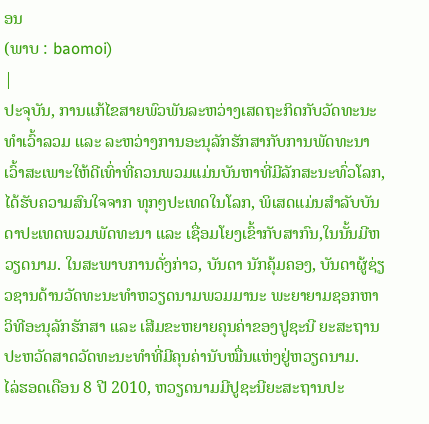ອນ
(ພາບ : baomoi)
|
ປະຈຸບັນ, ການແກ້ໄຂສາຍພົວພັນລະຫວ່າງເສດຖະກິດກັບວັດທະນະທຳເວົ້າລວມ ແລະ ລະຫວ່າງການອະນຸລັກຮັກສາກັບການພັດທະນາເວົ້າສະເພາະໃຫ້ດີເທົ່າທີ່ຄວນພວມແມ່ນບັນຫາທີ່ມີລັກສະນະທົ່ວໂລກ, ໄດ້ຮັບຄວາມສົນໃຈຈາກ ທຸກໆປະເທດໃນໂລກ, ພິເສດແມ່ນສຳລັບບັນດາປະເທດພວມພັດທະນາ ແລະ ເຊື່ອມໂຍງເຂົ້າກັບສາກົນ,ໃນນັ້ນມີຫວຽດນາມ. ໃນສະພາບການດັ່ງກ່າວ, ບັນດາ ນັກຄຸ້ມຄອງ, ບັນດາຜູ້ຊ່ຽວຊານດ້ານວັດທະນະທຳຫວຽດນາມພວມມານະ ພະຍາຍາມຊອກຫາວິທີອະນຸລັກຮັກສາ ແລະ ເສີມຂະຫຍາຍຄຸນຄ່າຂອງປູຊະນີ ຍະສະຖານປະຫວັດສາດວັດທະນະທຳທີ່ມີຄຸນຄ່ານັບໝື່ນແຫ່ງຢູ່ຫວຽດນາມ.
ໄລ່ຮອດເດືອນ 8 ປີ 2010, ຫວຽດນາມມີປູຊະນີຍະສະຖານປະ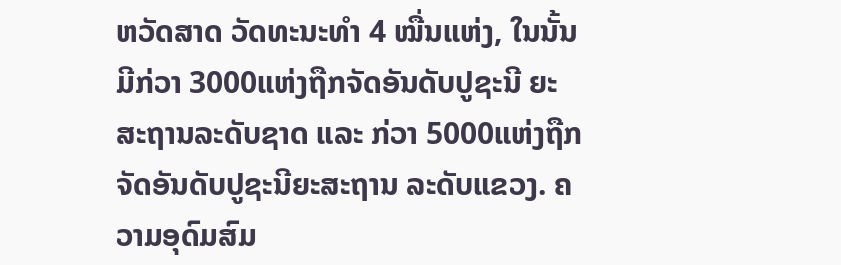ຫວັດສາດ ວັດທະນະທຳ 4 ໝື່ນແຫ່ງ, ໃນນັ້ນມີກ່ວາ 3000ແຫ່ງຖືກຈັດອັນດັບປູຊະນີ ຍະສະຖານລະດັບຊາດ ແລະ ກ່ວາ 5000ແຫ່ງຖືກຈັດອັນດັບປູຊະນີຍະສະຖານ ລະດັບແຂວງ. ຄວາມອຸດົມສົມ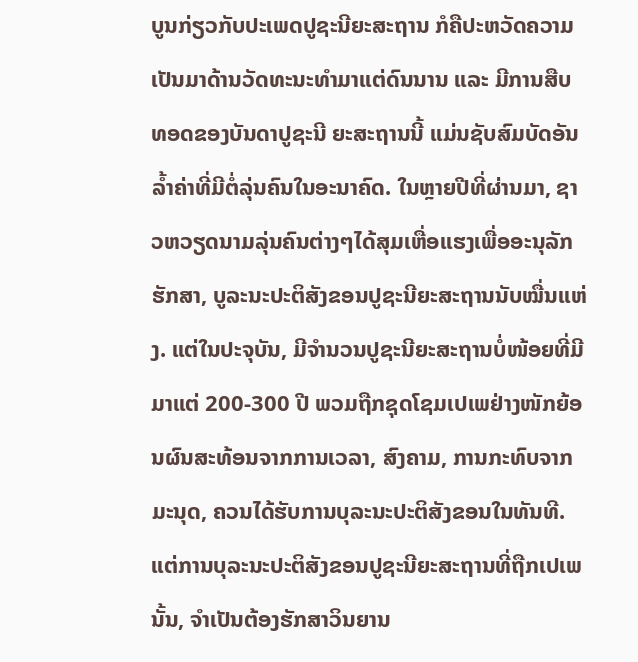ບູນກ່ຽວກັບປະເພດປູຊະນີຍະສະຖານ ກໍຄືປະຫວັດຄວາມເປັນມາດ້ານວັດທະນະທຳມາແຕ່ດົນນານ ແລະ ມີການສືບ ທອດຂອງບັນດາປູຊະນີ ຍະສະຖານນີ້ ແມ່ນຊັບສົມບັດອັນລ້ຳຄ່າທີ່ມີຕໍ່ລຸ່ນຄົນໃນອະນາຄົດ. ໃນຫຼາຍປີທີ່ຜ່ານມາ, ຊາວຫວຽດນາມລຸ່ນຄົນຕ່າງໆໄດ້ສຸມເຫື່ອແຮງເພື່ອອະນຸລັກຮັກສາ, ບູລະນະປະຕິສັງຂອນປູຊະນີຍະສະຖານນັບໝື່ນແຫ່ງ. ແຕ່ໃນປະຈຸບັນ, ມີຈຳນວນປູຊະນີຍະສະຖານບໍ່ໜ້ອຍທີ່ມີມາແຕ່ 200-300 ປີ ພວມຖືກຊຸດໂຊມເປເພຢ່າງໜັກຍ້ອນຜົນສະທ້ອນຈາກການເວລາ, ສົງຄາມ, ການກະທົບຈາກມະນຸດ, ຄວນໄດ້ຮັບການບຸລະນະປະຕິສັງຂອນໃນທັນທີ. ແຕ່ການບຸລະນະປະຕິສັງຂອນປູຊະນີຍະສະຖານທີ່ຖືກເປເພນັ້ນ, ຈຳເປັນຕ້ອງຮັກສາວິນຍານ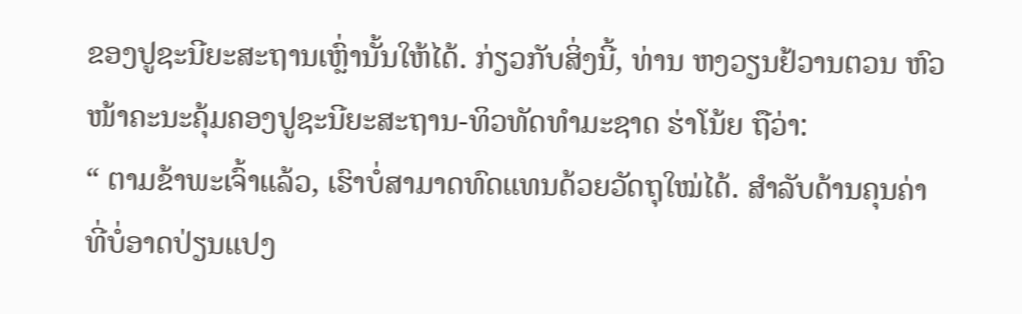ຂອງປູຊະນີຍະສະຖານເຫຼົ່ານັ້ນໃຫ້ໄດ້. ກ່ຽວກັບສິ່ງນີ້, ທ່ານ ຫງວຽນຢ້ວານຕວນ ຫົວໜ້າຄະນະຄຸ້ມຄອງປູຊະນີຍະສະຖານ-ທິວທັດທຳມະຊາດ ຮ່າໂນ້ຍ ຖືວ່າ:
“ ຕາມຂ້າພະເຈົ້າແລ້ວ, ເຮົາບໍ່ສາມາດທົດແທນດ້ວຍວັດຖຸໃໝ່ໄດ້. ສຳລັບດ້ານຄຸນຄ່າທີ່ບໍ່ອາດປ່ຽນແປງ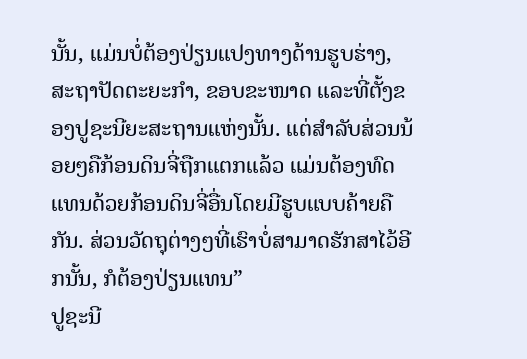ນັ້ນ, ແມ່ນບໍ່ຕ້ອງປ່ຽນແປງທາງດ້ານຮູບຮ່າງ, ສະຖາປັດຕະຍະກຳ, ຂອບຂະໜາດ ແລະທີ່ຕັ້ງຂອງປູຊະນີຍະສະຖານແຫ່ງນັ້ນ. ແຕ່ສຳລັບສ່ວນນ້ອຍໆຄືກ້ອນດິນຈີ່ຖືກແຕກແລ້ວ ແມ່ນຕ້ອງທົດແທນດ້ວຍກ້ອນດິນຈີ່ອື່ນໂດຍມີຮູບແບບຄ້າຍຄືກັນ. ສ່ວນວັດຖຸຕ່າງໆທີ່ເຮົາບໍ່ສາມາດຮັກສາໄວ້ອີກນັ້ນ, ກໍຕ້ອງປ່ຽນແທນ”
ປູຊະນີ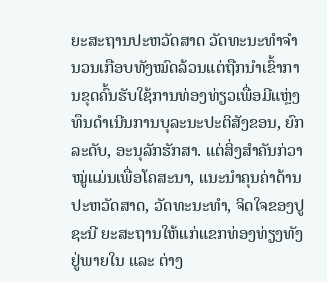ຍະສະຖານປະຫວັດສາດ ວັດທະນະທຳຈຳນວນເກືອບທັງໝົດລ້ວນແຕ່ຖືກນຳເຂົ້າການຂຸດຄົ້ນຮັບໃຊ້ການທ່ອງທ່ຽວເພື່ອມີແຫຼ່ງທຶນດຳເນີນການບຸລະນະປະຕິສັງຂອນ, ຍົກລະດັບ, ອະນຸລັກຮັກສາ. ແຕ່ສິ່ງສຳຄັນກ່ວາໝູ່ແມ່ນເພື່ອໂຄສະນາ, ແນະນຳຄຸນຄ່າດ້ານປະຫວັດສາດ, ວັດທະນະທຳ, ຈິດໃຈຂອງປູຊະນີ ຍະສະຖານໃຫ້ແກ່ແຂກທ່ອງທ່ຽງທັງຢູ່ພາຍໃນ ແລະ ຕ່າງ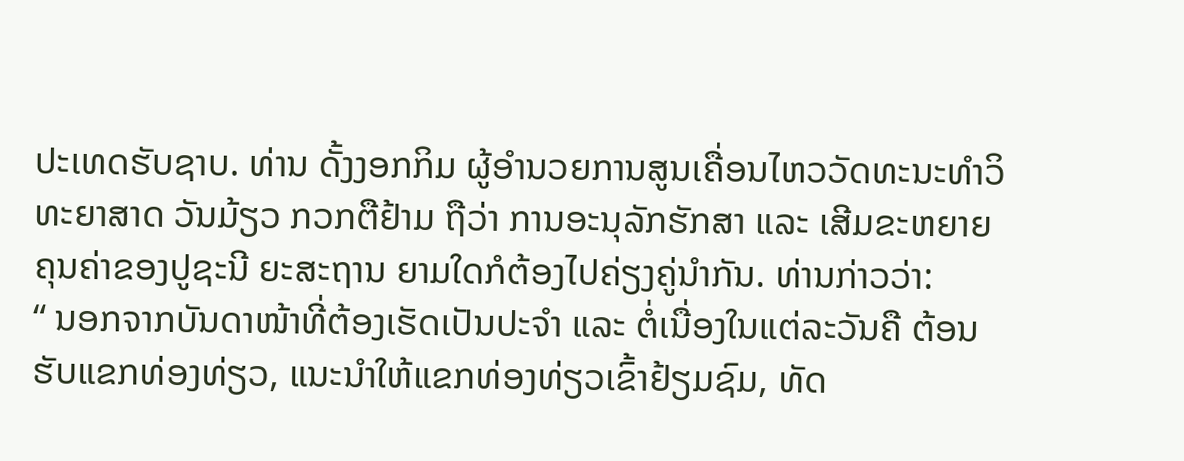ປະເທດຮັບຊາບ. ທ່ານ ດັ້ງງອກກິມ ຜູ້ອຳນວຍການສູນເຄື່ອນໄຫວວັດທະນະທຳວິທະຍາສາດ ວັນມ້ຽວ ກວກຕືຢ້າມ ຖືວ່າ ການອະນຸລັກຮັກສາ ແລະ ເສີມຂະຫຍາຍຄຸນຄ່າຂອງປູຊະນີ ຍະສະຖານ ຍາມໃດກໍຕ້ອງໄປຄ່ຽງຄູ່ນຳກັນ. ທ່ານກ່າວວ່າ:
“ ນອກຈາກບັນດາໜ້າທີ່ຕ້ອງເຮັດເປັນປະຈຳ ແລະ ຕໍ່ເນື່ອງໃນແຕ່ລະວັນຄື ຕ້ອນຮັບແຂກທ່ອງທ່ຽວ, ແນະນຳໃຫ້ແຂກທ່ອງທ່ຽວເຂົ້າຢ້ຽມຊົມ, ທັດ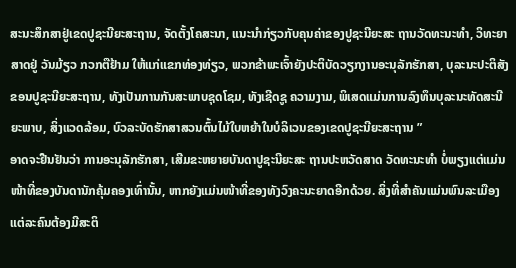ສະນະສຶກສາຢູ່ເຂດປູຊະນີຍະສະຖານ, ຈັດຕັ້ງໂຄສະນາ, ແນະນຳກ່ຽວກັບຄຸນຄ່າຂອງປູຊະນີຍະສະ ຖານວັດທະນະທຳ, ວິທະຍາສາດຢູ່ ວັນມ້ຽວ ກວກຕືຢ້າມ ໃຫ້ແກ່ແຂກທ່ອງທ່ຽວ, ພວກຂ້າພະເຈົ້າຍັງປະຕິບັດວຽກງານອະນຸລັກຮັກສາ, ບຸລະນະປະຕິສັງຂອນປູຊະນີຍະສະຖານ, ທັງເປັນການກັນສະພາບຊຸດໂຊມ, ທັງເຊີດຊູ ຄວາມງາມ, ພິເສດແມ່ນການລົງທຶນບຸລະນະທັດສະນີຍະພາບ, ສິ່ງແວດລ້ອມ, ບົວລະບັດຮັກສາສວນຕົ້ນໄມ້ໃບຫຍ້າໃນບໍລິເວນຂອງເຂດປູຊະນີຍະສະຖານ ”
ອາດຈະຢືນຢັນວ່າ ການອະນຸລັກຮັກສາ, ເສີມຂະຫຍາຍບັນດາປູຊະນີຍະສະ ຖານປະຫວັດສາດ ວັດທະນະທຳ ບໍ່ພຽງແຕ່ແມ່ນໜ້າທີ່ຂອງບັນດານັກຄຸ້ມຄອງເທົ່ານັ້ນ, ຫາກຍັງແມ່ນໜ້າທີ່ຂອງທັງວົງຄະນະຍາດອີກດ້ວຍ. ສິ່ງທີ່ສຳຄັນແມ່ນພົນລະເມືອງແຕ່ລະຄົນຕ້ອງມີສະຕິ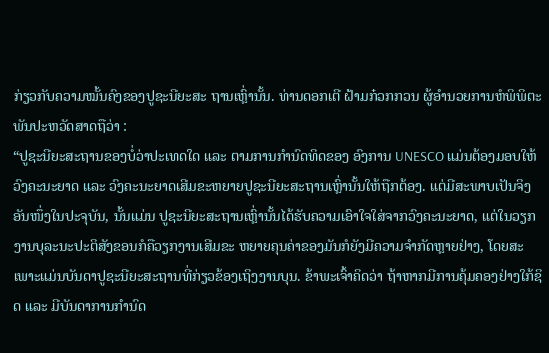ກ່ຽວກັບຄວາມໝັ້ນຄົງຂອງປູຊະນີຍະສະ ຖານເຫຼົ່ານັ້ນ. ທ່ານດອກເຕີ ຝ້າມກ໋ວກກວນ ຜູ້ອຳນວຍການຫໍພິພິຕະພັນປະຫວັດສາດຖືວ່າ :
“ປູຊະນີຍະສະຖານຂອງບໍ່ວ່າປະເທດໃດ ແລະ ຕາມການກຳນົດທິດຂອງ ອົງການ UNESCO ແມ່ນຕ້ອງມອບໃຫ້ວົງຄະນະຍາດ ແລະ ວົງຄະນະຍາດເສີມຂະຫຍາຍປູຊະນີຍະສະຖານເຫຼົ່ານັ້ນໃຫ້ຖືກຕ້ອງ. ແຕ່ມີສະພາບເປັນຈິງອັນໜຶ່ງໃນປະຈຸບັນ, ນັ້ນແມ່ນ ປູຊະນີຍະສະຖານເຫຼົ່ານັ້ນໄດ້ຮັບຄວາມເອົາໃຈໃສ່ຈາກວົງຄະນະຍາດ, ແຕ່ໃນວຽກງານບຸລະນະປະຕິສັງຂອນກໍຄືວຽກງານເສີມຂະ ຫຍາຍຄຸນຄ່າຂອງມັນກໍຍັງມີຄວາມຈຳກັດຫຼາຍຢ່າງ, ໂດຍສະເພາະແມ່ນບັນດາປູຊະນີຍະສະຖານທີ່ກ່ຽວຂ້ອງເຖິງງານບຸນ. ຂ້າພະເຈົ້າຄິດວ່າ ຖ້າຫາກມີການຄຸ້ມຄອງຢ່າງໃກ້ຊິດ ແລະ ມີບັນດາການກຳນົດ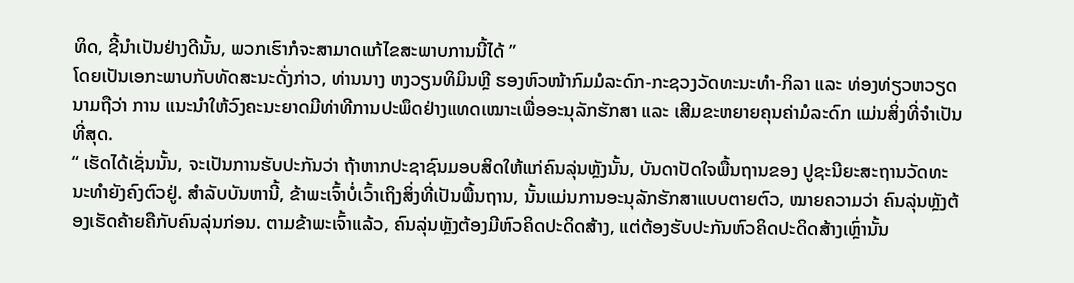ທິດ, ຊີ້ນຳເປັນຢ່າງດີນັ້ນ, ພວກເຮົາກໍຈະສາມາດແກ້ໄຂສະພາບການນີ້ໄດ້ ”
ໂດຍເປັນເອກະພາບກັບທັດສະນະດັ່ງກ່າວ, ທ່ານນາງ ຫງວຽນທິມິນຫຼີ ຮອງຫົວໜ້າກົມມໍລະດົກ-ກະຊວງວັດທະນະທຳ-ກິລາ ແລະ ທ່ອງທ່ຽວຫວຽດນາມຖືວ່າ ການ ແນະນຳໃຫ້ວົງຄະນະຍາດມີທ່າທີການປະພຶດຢ່າງແທດເໝາະເພື່ອອະນຸລັກຮັກສາ ແລະ ເສີມຂະຫຍາຍຄຸນຄ່າມໍລະດົກ ແມ່ນສິ່ງທີ່ຈຳເປັນທີ່ສຸດ.
“ ເຮັດໄດ້ເຊັ່ນນັ້ນ, ຈະເປັນການຮັບປະກັນວ່າ ຖ້າຫາກປະຊາຊົນມອບສິດໃຫ້ແກ່ຄົນລຸ່ນຫຼັງນັ້ນ, ບັນດາປັດໃຈພື້ນຖານຂອງ ປູຊະນີຍະສະຖານວັດທະນະທຳຍັງຄົງຕົວຢູ່. ສຳລັບບັນຫານີ້, ຂ້າພະເຈົ້າບໍ່ເວົ້າເຖິງສິ່ງທີ່ເປັນພື້ນຖານ, ນັ້ນແມ່ນການອະນຸລັກຮັກສາແບບຕາຍຕົວ, ໝາຍຄວາມວ່າ ຄົນລຸ່ນຫຼັງຕ້ອງເຮັດຄ້າຍຄືກັບຄົນລຸ່ນກ່ອນ. ຕາມຂ້າພະເຈົ້າແລ້ວ, ຄົນລຸ່ນຫຼັງຕ້ອງມີຫົວຄິດປະດິດສ້າງ, ແຕ່ຕ້ອງຮັບປະກັນຫົວຄິດປະດິດສ້າງເຫຼົ່ານັ້ນ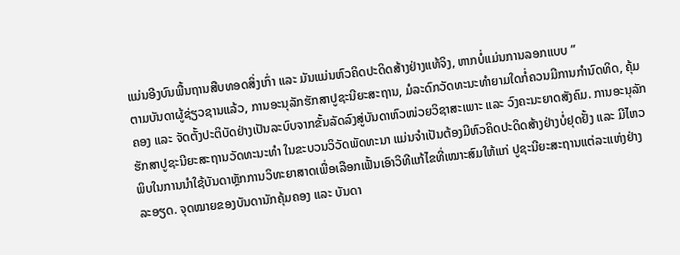ແມ່ນອີງບົນພື້ນຖານສືບທອດສິ່ງເກົ່າ ແລະ ມັນແມ່ນຫົວຄິດປະດິດສ້າງຢ່າງແທ້ຈິງ, ຫາກບໍ່ແມ່ນການລອກແບບ ”
ຕາມບັນດາຜູ້ຊ່ຽວຊານແລ້ວ, ການອະນຸລັກຮັກສາປູຊະນີຍະສະຖານ, ມໍລະດົກວັດທະນະທຳຍາມໃດກໍ່ຄວນມີການກຳນົດທິດ, ຄຸ້ມຄອງ ແລະ ຈັດຕັ້ງປະຕິບັດຢ່າງເປັນລະບົບຈາກຂັ້ນລັດລົງສູ່ບັນດາຫົວໜ່ວຍວິຊາສະເພາະ ແລະ ວົງຄະນະຍາດສັງຄົມ. ການອະນຸລັກຮັກສາປູຊະນີຍະສະຖານວັດທະນະທຳ ໃນຂະບວນວິວັດພັດທະນາ ແມ່ນຈຳເປັນຕ້ອງມີຫົວຄິດປະດິດສ້າງຢ່າງບໍ່ຢຸດຢັ້ງ ແລະ ມີໄຫວພິບໃນການນຳໃຊ້ບັນດາຫຼັກການວິທະຍາສາດເພື່ອເລືອກເຟັ້ນເອົາວິທີແກ້ໄຂທີ່ເໝາະສົມໃຫ້ແກ່ ປູຊະນີຍະສະຖານແຕ່ລະແຫ່ງຢ່າງລະອຽດ. ຈຸດໝາຍຂອງບັນດານັກຄຸ້ມຄອງ ແລະ ບັນດາ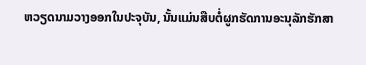ຫວຽດນາມວາງອອກໃນປະຈຸບັນ, ນັ້ນແມ່ນສືບຕໍ່ຜູກຮັດການອະນຸລັກຮັກສາ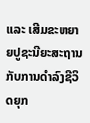ແລະ ເສີມຂະຫຍາຍປູຊະນີຍະສະຖານກັບການດຳລົງຊີວິດຍຸກ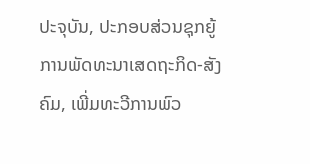ປະຈຸບັນ, ປະກອບສ່ວນຊຸກຍູ້ການພັດທະນາເສດຖະກິດ-ສັງຄົມ, ເພີ່ມທະວີການພົວ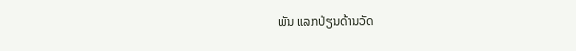ພັນ ແລກປ່ຽນດ້ານວັດ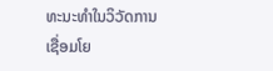ທະນະທຳໃນວິວັດການເຊື່ອມໂຍ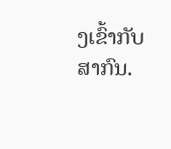ງເຂົ້າກັບສາກົນ.